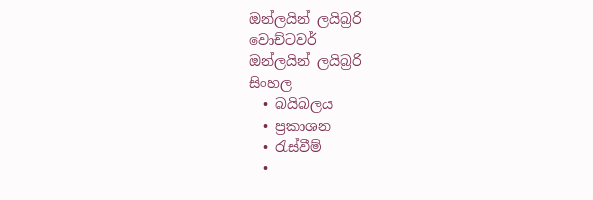ඔන්ලයින් ලයිබ්‍රරි
වොච්ටවර්
ඔන්ලයින් ලයිබ්‍රරි
සිංහල
  • බයිබලය
  • ප්‍රකාශන
  • රැස්වීම්
  •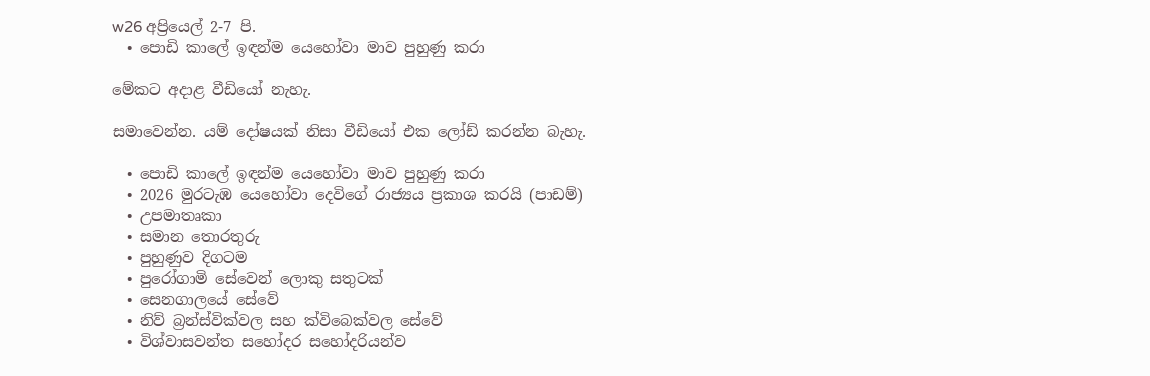w26 අප්‍රියෙල් 2-7 පි.
  • පොඩි කාලේ ඉඳන්ම යෙහෝවා මාව පුහුණු කරා

මේකට අදාළ වීඩියෝ නැහැ.

සමාවෙන්න. යම් දෝෂයක් නිසා වීඩියෝ එක ලෝඩ් කරන්න බැහැ.

  • පොඩි කාලේ ඉඳන්ම යෙහෝවා මාව පුහුණු කරා
  • 2026 මුරටැඹ යෙහෝවා දෙවිගේ රාජ්‍යය ප්‍රකාශ කරයි (පාඩම්)
  • උපමාතෘකා
  • සමාන තොරතුරු
  • පුහුණුව දිගටම
  • පුරෝගාමි සේවෙන් ලොකු සතුටක්
  • සෙනගාලයේ සේවේ
  • නිව් බ්‍රන්ස්වික්වල සහ ක්විබෙක්වල සේවේ
  • විශ්වාසවන්ත සහෝදර සහෝදරියන්ව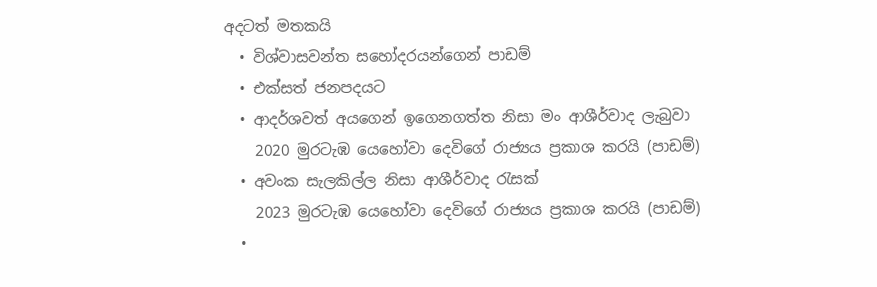අදටත් මතකයි
  • විශ්වාසවන්ත සහෝදරයන්ගෙන් පාඩම්
  • එක්සත් ජනපදයට
  • ආදර්ශවත් අයගෙන් ඉගෙනගත්ත නිසා මං ආශීර්වාද ලැබුවා
    2020 මුරටැඹ යෙහෝවා දෙවිගේ රාජ්‍යය ප්‍රකාශ කරයි (පාඩම්)
  • අවංක සැලකිල්ල නිසා ආශීර්වාද රැසක්
    2023 මුරටැඹ යෙහෝවා දෙවිගේ රාජ්‍යය ප්‍රකාශ කරයි (පාඩම්)
  •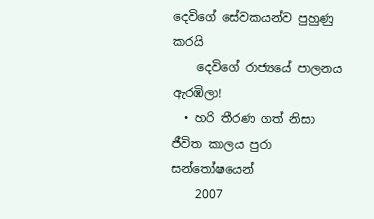දෙවිගේ සේවකයන්ව පුහුණු කරයි
    දෙවිගේ රාජ්‍යයේ පාලනය ඇරඹිලා!
  • හරි තීරණ ගත් නිසා ජීවිත කාලය පුරා සන්තෝෂයෙන්
    2007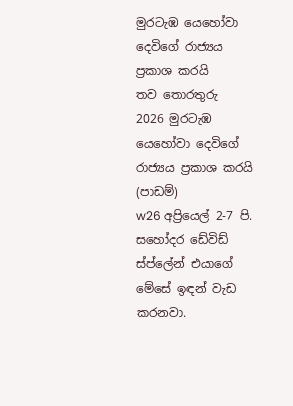මුරටැඹ යෙහෝවා දෙවිගේ රාජ්‍යය ප්‍රකාශ කරයි
තව තොරතුරු
2026 මුරටැඹ යෙහෝවා දෙවිගේ රාජ්‍යය ප්‍රකාශ කරයි (පාඩම්)
w26 අප්‍රියෙල් 2-7 පි.
සහෝදර ඩේවිඩ් ස්ප්ලේන් එයාගේ මේසේ ඉඳන් වැඩ කරනවා.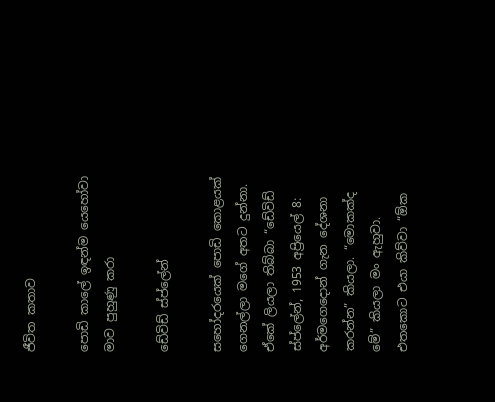ජීවිත කතාව

පොඩි කාලේ ඉඳන්ම යෙහෝවා මාව පුහුණු කරා

ඩේවිඩ් ස්ප්ලේන්

සහෝදරයෙක් පොඩි කොළයක් ගෙනල්ලා මගේ අතට දුන්නා. ඒකේ ලියලා තිබ්බා “ඩේවිඩ් ස්ප්ලේන්, 1953 අප්‍රියෙල් 8: අර්මගෙදොන් ගැන දේශනා කරන්න” කියලා. “මොකක්ද මේ” කියලා මං ඇහුවා. එතකොට එයා කිව්වා “ඕක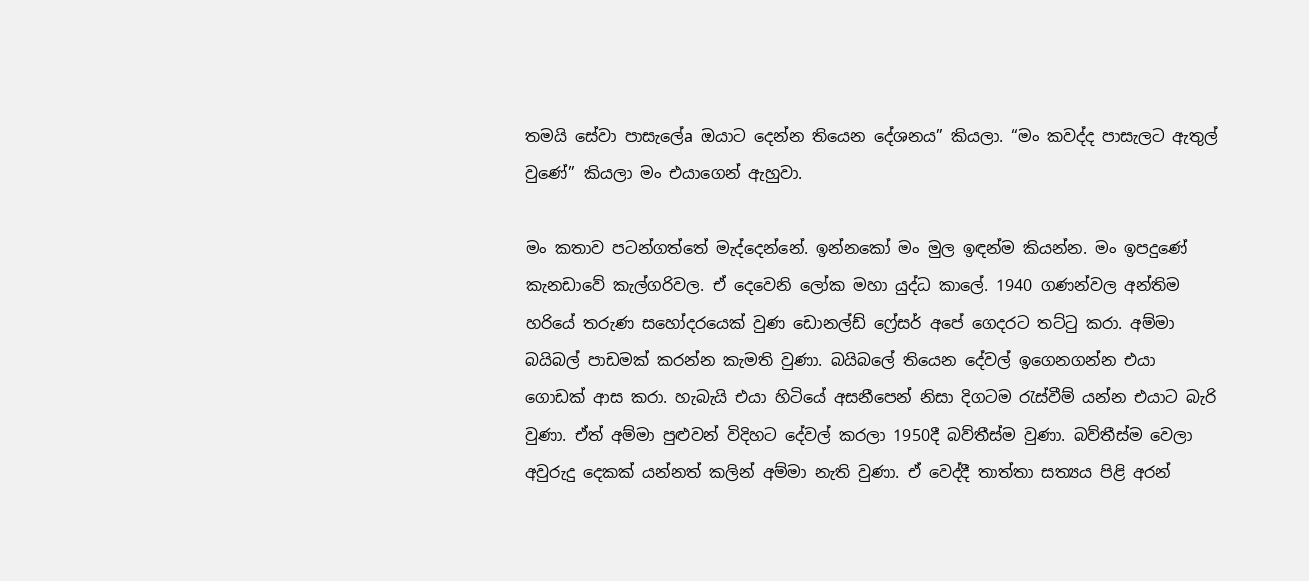තමයි සේවා පාසැලේa ඔයාට දෙන්න තියෙන දේශනය” කියලා. “මං කවද්ද පාසැලට ඇතුල් වුණේ” කියලා මං එයාගෙන් ඇහුවා.

මං කතාව පටන්ගත්තේ මැද්දෙන්නේ. ඉන්නකෝ මං මුල ඉඳන්ම කියන්න. මං ඉපදුණේ කැනඩාවේ කැල්ගරිවල. ඒ දෙවෙනි ලෝක මහා යුද්ධ කාලේ. 1940 ගණන්වල අන්තිම හරියේ තරුණ සහෝදරයෙක් වුණ ඩොනල්ඩ් ෆ්‍රේසර් අපේ ගෙදරට තට්ටු කරා. අම්මා බයිබල් පාඩමක් කරන්න කැමති වුණා. බයිබලේ තියෙන දේවල් ඉගෙනගන්න එයා ගොඩක් ආස කරා. හැබැයි එයා හිටියේ අසනීපෙන් නිසා දිගටම රැස්වීම් යන්න එයාට බැරි වුණා. ඒත් අම්මා පුළුවන් විදිහට දේවල් කරලා 1950දී බව්තීස්ම වුණා. බව්තීස්ම වෙලා අවුරුදු දෙකක් යන්නත් කලින් අම්මා නැති වුණා. ඒ වෙද්දී තාත්තා සත්‍යය පිළි අරන්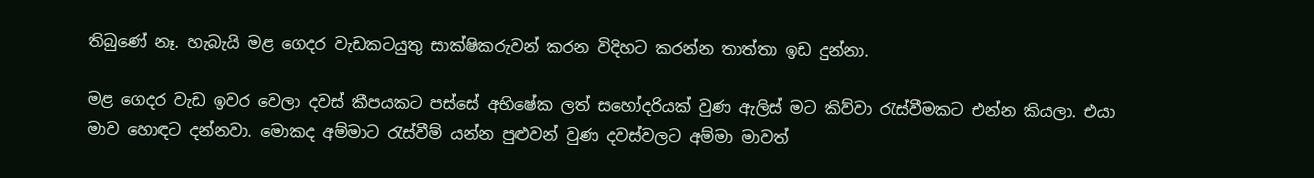තිබුණේ නෑ. හැබැයි මළ ගෙදර වැඩකටයුතු සාක්ෂිකරුවන් කරන විදිහට කරන්න තාත්තා ඉඩ දුන්නා.

මළ ගෙදර වැඩ ඉවර වෙලා දවස් කීපයකට පස්සේ අභිෂේක ලත් සහෝදරියක් වුණ ඇලිස් මට කිව්වා රැස්වීමකට එන්න කියලා. එයා මාව හොඳට දන්නවා. මොකද අම්මාට රැස්වීම් යන්න පුළුවන් වුණ දවස්වලට අම්මා මාවත්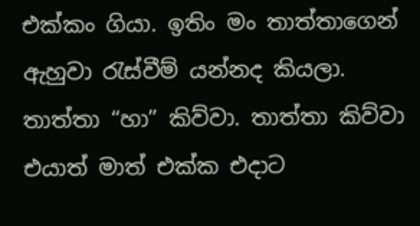එක්කං ගියා. ඉතිං මං තාත්තාගෙන් ඇහුවා රැස්වීම් යන්නද කියලා. තාත්තා “හා” කිව්වා. තාත්තා කිව්වා එයාත් මාත් එක්ක එදාට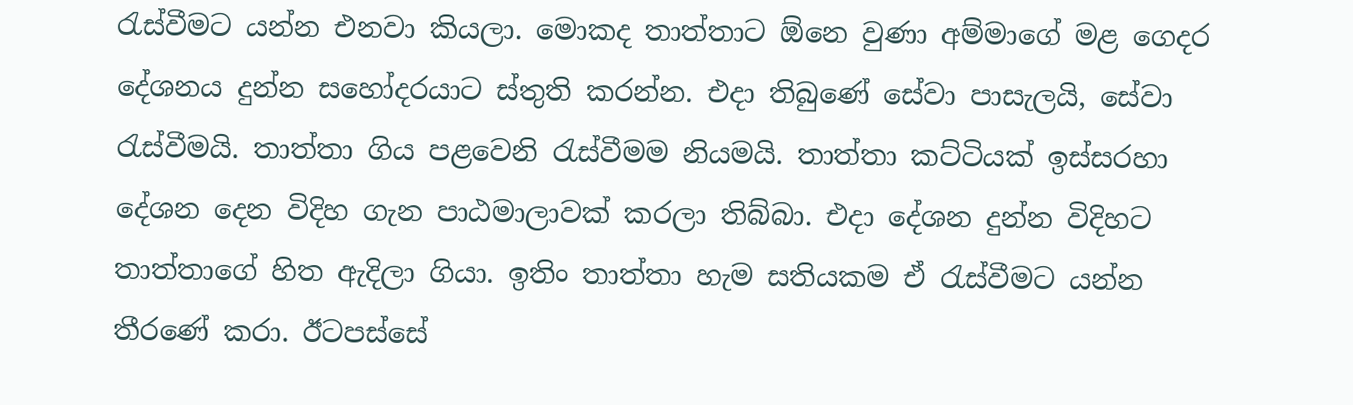රැස්වීමට යන්න එනවා කියලා. මොකද තාත්තාට ඕනෙ වුණා අම්මාගේ මළ ගෙදර දේශනය දුන්න සහෝදරයාට ස්තුති කරන්න. එදා තිබුණේ සේවා පාසැලයි, සේවා රැස්වීමයි. තාත්තා ගිය පළවෙනි රැස්වීමම නියමයි. තාත්තා කට්ටියක් ඉස්සරහා දේශන දෙන විදිහ ගැන පාඨමාලාවක් කරලා තිබ්බා. එදා දේශන දුන්න විදිහට තාත්තාගේ හිත ඇදිලා ගියා. ඉතිං තාත්තා හැම සතියකම ඒ රැස්වීමට යන්න තීරණේ කරා. ඊටපස්සේ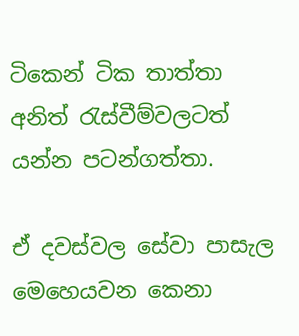ටිකෙන් ටික තාත්තා අනිත් රැස්වීම්වලටත් යන්න පටන්ගත්තා.

ඒ දවස්වල සේවා පාසැල මෙහෙයවන කෙනා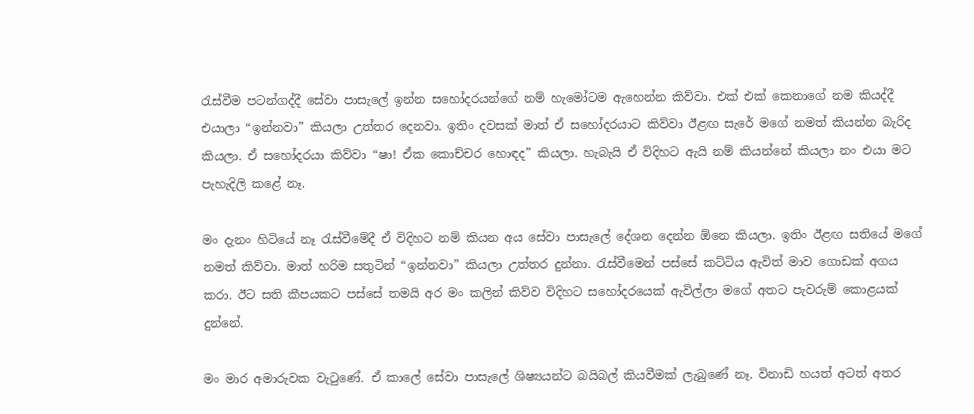රැස්වීම පටන්ගද්දී සේවා පාසැලේ ඉන්න සහෝදරයන්ගේ නම් හැමෝටම ඇහෙන්න කිව්වා. එක් එක් කෙනාගේ නම කියද්දී එයාලා “ඉන්නවා” කියලා උත්තර දෙනවා. ඉතිං දවසක් මාත් ඒ සහෝදරයාට කිව්වා ඊළඟ සැරේ මගේ නමත් කියන්න බැරිද කියලා. ඒ සහෝදරයා කිව්වා “ෂා! ඒක කොච්චර හොඳද” කියලා. හැබැයි ඒ විදිහට ඇයි නම් කියන්නේ කියලා නං එයා මට පැහැදිලි කළේ නෑ.

මං දැනං හිටියේ නෑ රැස්වීමේදී ඒ විදිහට නම් කියන අය සේවා පාසැලේ දේශන දෙන්න ඕනෙ කියලා. ඉතිං ඊළඟ සතියේ මගේ නමත් කිව්වා. මාත් හරිම සතුටින් “ඉන්නවා” කියලා උත්තර දුන්නා. රැස්වීමෙන් පස්සේ කට්ටිය ඇවිත් මාව ගොඩක් අගය කරා. ඊට සති කීපයකට පස්සේ තමයි අර මං කලින් කිව්ව විදිහට සහෝදරයෙක් ඇවිල්ලා මගේ අතට පැවරුම් කොළයක් දුන්නේ.

මං මාර අමාරුවක වැටුණේ. ඒ කාලේ සේවා පාසැලේ ශිෂ්‍යයන්ට බයිබල් කියවීමක් ලැබුණේ නෑ. විනාඩි හයත් අටත් අතර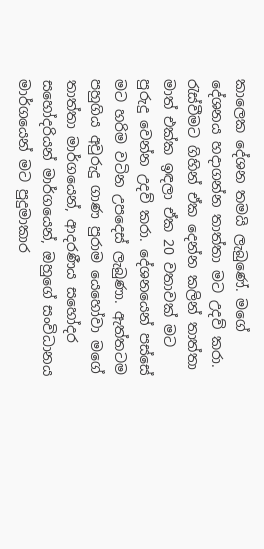කාලෙක දේශන තමයි ලැබුණේ. මගේ දේශනය හදාගන්න තාත්තා මට උදව් කරා. රැස්වීමට ගිහින් ඒක දෙන්න කලින් තාත්තා මාත් එක්ක ඉඳලා ඒක 20 වතාවක් මට පුරුදු වෙන්න උදව් කරා. දේශනයෙන් පස්සේ මට හරිම වටින උපදෙස් ලැබුණා. ඇත්තටම පහුගිය අවුරුදු ගාණ පුරාම යෙහෝවා මගේ තාත්තා මාර්ගයෙන්, ආදරණීය සහෝදර සහෝදරියන් මාර්ගයෙන්, ඔහුගේ සංවිධානය මාර්ගයෙන් මට පුදුමාකාර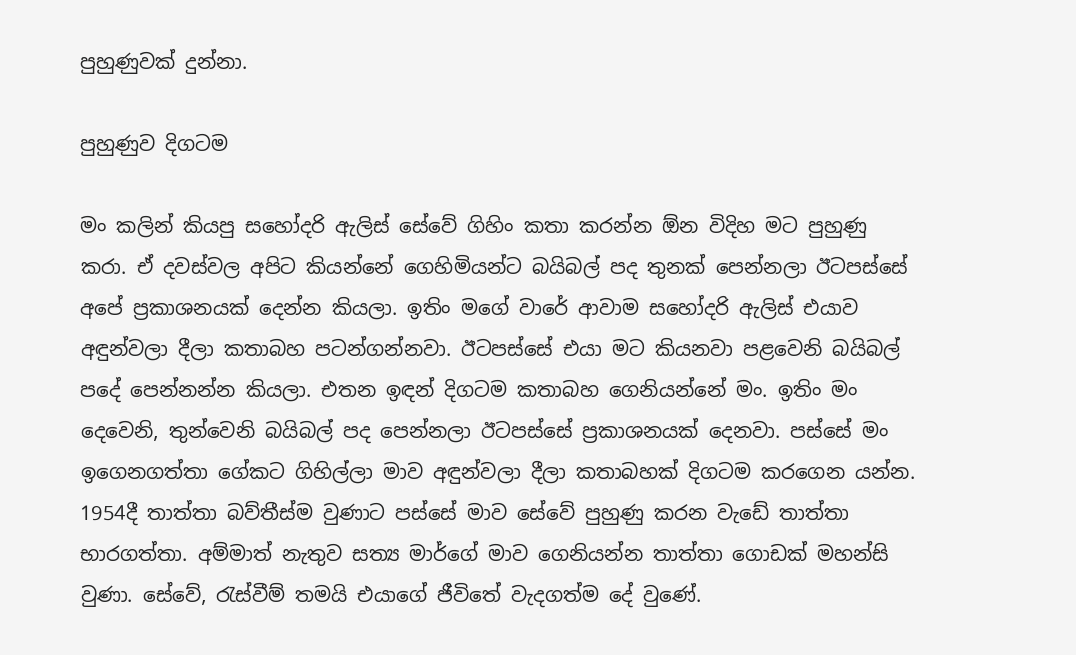පුහුණුවක් දුන්නා.

පුහුණුව දිගටම

මං කලින් කියපු සහෝදරි ඇලිස් සේවේ ගිහිං කතා කරන්න ඕන විදිහ මට පුහුණු කරා. ඒ දවස්වල අපිට කියන්නේ ගෙහිමියන්ට බයිබල් පද තුනක් පෙන්නලා ඊටපස්සේ අපේ ප්‍රකාශනයක් දෙන්න කියලා. ඉතිං මගේ වාරේ ආවාම සහෝදරි ඇලිස් එයාව අඳුන්වලා දීලා කතාබහ පටන්ගන්නවා. ඊටපස්සේ එයා මට කියනවා පළවෙනි බයිබල් පදේ පෙන්නන්න කියලා. එතන ඉඳන් දිගටම කතාබහ ගෙනියන්නේ මං. ඉතිං මං දෙවෙනි, තුන්වෙනි බයිබල් පද පෙන්නලා ඊටපස්සේ ප්‍රකාශනයක් දෙනවා. පස්සේ මං ඉගෙනගත්තා ගේකට ගිහිල්ලා මාව අඳුන්වලා දීලා කතාබහක් දිගටම කරගෙන යන්න. 1954දී තාත්තා බව්තීස්ම වුණාට පස්සේ මාව සේවේ පුහුණු කරන වැඩේ තාත්තා භාරගත්තා. අම්මාත් නැතුව සත්‍ය මාර්ගේ මාව ගෙනියන්න තාත්තා ගොඩක් මහන්සි වුණා. සේවේ, රැස්වීම් තමයි එයාගේ ජීවිතේ වැදගත්ම දේ වුණේ.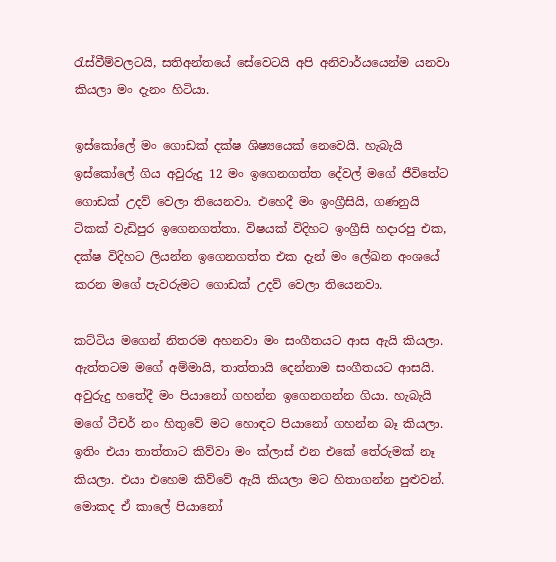රැස්වීම්වලටයි, සතිඅන්තයේ සේවෙටයි අපි අනිවාර්යයෙන්ම යනවා කියලා මං දැනං හිටියා.

ඉස්කෝලේ මං ගොඩක් දක්ෂ ශිෂ්‍යයෙක් නෙවෙයි. හැබැයි ඉස්කෝලේ ගිය අවුරුදු 12 මං ඉගෙනගත්ත දේවල් මගේ ජීවිතේට ගොඩක් උදව් වෙලා තියෙනවා. එහෙදී මං ඉංග්‍රීසියි, ගණනුයි ටිකක් වැඩිපුර ඉගෙනගත්තා. විෂයක් විදිහට ඉංග්‍රීසි හදාරපු එක, දක්ෂ විදිහට ලියන්න ඉගෙනගත්ත එක දැන් මං ලේඛන අංශයේ කරන මගේ පැවරුමට ගොඩක් උදව් වෙලා තියෙනවා.

කට්ටිය මගෙන් නිතරම අහනවා මං සංගීතයට ආස ඇයි කියලා. ඇත්තටම මගේ අම්මායි, තාත්තායි දෙන්නාම සංගීතයට ආසයි. අවුරුදු හතේදී මං පියානෝ ගහන්න ඉගෙනගන්න ගියා. හැබැයි මගේ ටීචර් නං හිතුවේ මට හොඳට පියානෝ ගහන්න බෑ කියලා. ඉතිං එයා තාත්තාට කිව්වා මං ක්ලාස් එන එකේ තේරුමක් නෑ කියලා. එයා එහෙම කිව්වේ ඇයි කියලා මට හිතාගන්න පුළුවන්. මොකද ඒ කාලේ පියානෝ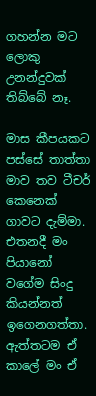ගහන්න මට ලොකු උනන්දුවක් තිබ්බේ නෑ.

මාස කීපයකට පස්සේ තාත්තා මාව තව ටීචර් කෙනෙක් ගාවට දැම්මා. එතනදී මං පියානෝ වගේම සිංදු කියන්නත් ඉගෙනගත්තා. ඇත්තටම ඒ කාලේ මං ඒ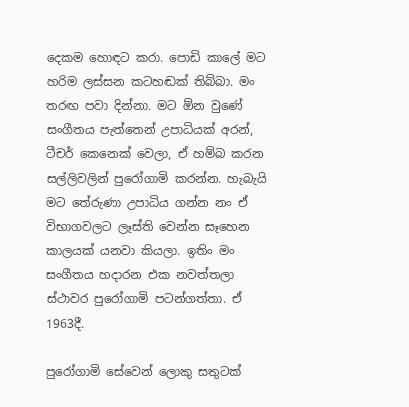දෙකම හොඳට කරා. පොඩි කාලේ මට හරිම ලස්සන කටහඬක් තිබ්බා. මං තරඟ පවා දින්නා. මට ඕන වුණේ සංගීතය පැත්තෙන් උපාධියක් අරන්, ටීචර් කෙනෙක් වෙලා, ඒ හම්බ කරන සල්ලිවලින් පුරෝගාමි කරන්න. හැබැයි මට තේරුණා උපාධිය ගන්න නං ඒ විභාගවලට ලෑස්ති වෙන්න සෑහෙන කාලයක් යනවා කියලා. ඉතිං මං සංගීතය හදාරන එක නවත්තලා ස්ථාවර පුරෝගාමි පටන්ගත්තා. ඒ 1963දී.

පුරෝගාමි සේවෙන් ලොකු සතුටක්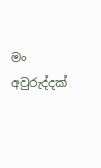මං අවුරුද්දක්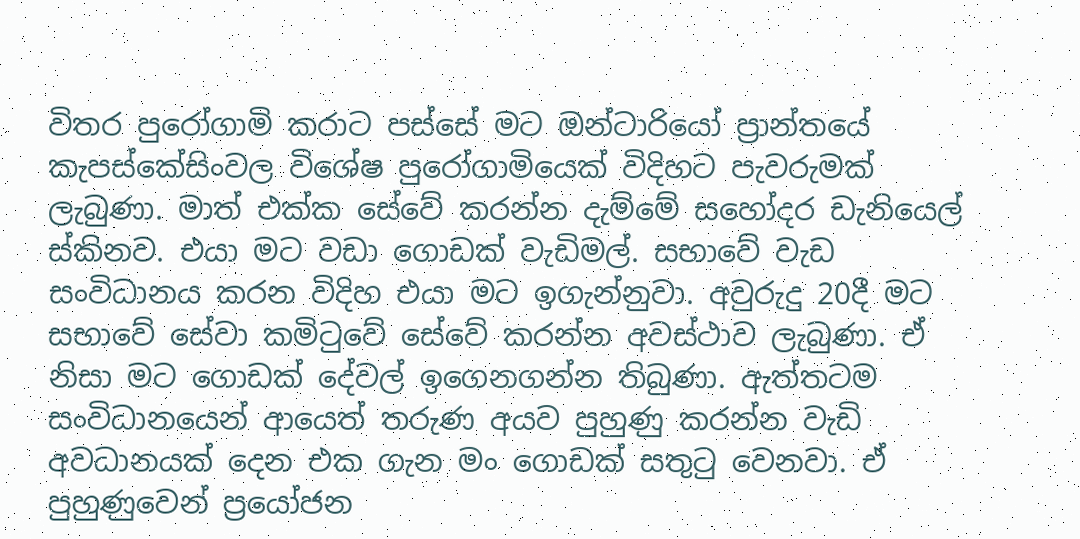විතර පුරෝගාමි කරාට පස්සේ මට ඔන්ටාරියෝ ප්‍රාන්තයේ කැපස්කේසිංවල විශේෂ පුරෝගාමියෙක් විදිහට පැවරුමක් ලැබුණා. මාත් එක්ක සේවේ කරන්න දැම්මේ සහෝදර ඩැනියෙල් ස්කිනව. එයා මට වඩා ගොඩක් වැඩිමල්. සභාවේ වැඩ සංවිධානය කරන විදිහ එයා මට ඉගැන්නුවා. අවුරුදු 20දී මට සභාවේ සේවා කමිටුවේ සේවේ කරන්න අවස්ථාව ලැබුණා. ඒ නිසා මට ගොඩක් දේවල් ඉගෙනගන්න තිබුණා. ඇත්තටම සංවිධානයෙන් ආයෙත් තරුණ අයව පුහුණු කරන්න වැඩි අවධානයක් දෙන එක ගැන මං ගොඩක් සතුටු වෙනවා. ඒ පුහුණුවෙන් ප්‍රයෝජන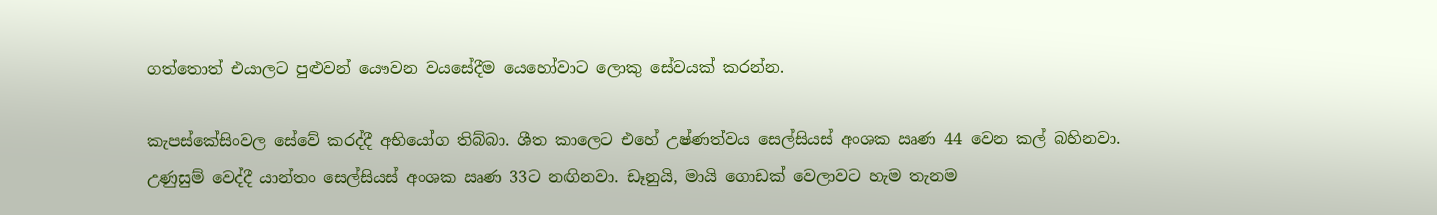ගත්තොත් එයාලට පුළුවන් යෞවන වයසේදීම යෙහෝවාට ලොකු සේවයක් කරන්න.

කැපස්කේසිංවල සේවේ කරද්දී අභියෝග තිබ්බා. ශීත කාලෙට එහේ උෂ්ණත්වය සෙල්සියස් අංශක ඍණ 44 වෙන කල් බහිනවා. උණුසුම් වෙද්දී යාන්තං සෙල්සියස් අංශක ඍණ 33ට නඟිනවා. ඩෑනුයි, මායි ගොඩක් වෙලාවට හැම තැනම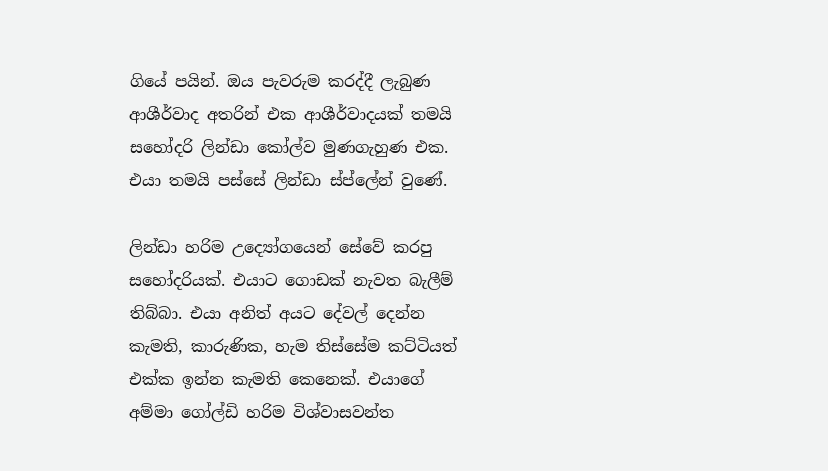ගියේ පයින්. ඔය පැවරුම කරද්දී ලැබුණ ආශීර්වාද අතරින් එක ආශීර්වාදයක් තමයි සහෝදරි ලින්ඩා කෝල්ව මුණගැහුණ එක. එයා තමයි පස්සේ ලින්ඩා ස්ප්ලේන් වුණේ.

ලින්ඩා හරිම උද්‍යෝගයෙන් සේවේ කරපු සහෝදරියක්. එයාට ගොඩක් නැවත බැලීම් තිබ්බා. එයා අනිත් අයට දේවල් දෙන්න කැමති, කාරුණික, හැම තිස්සේම කට්ටියත් එක්ක ඉන්න කැමති කෙනෙක්. එයාගේ අම්මා ගෝල්ඩි හරිම විශ්වාසවන්ත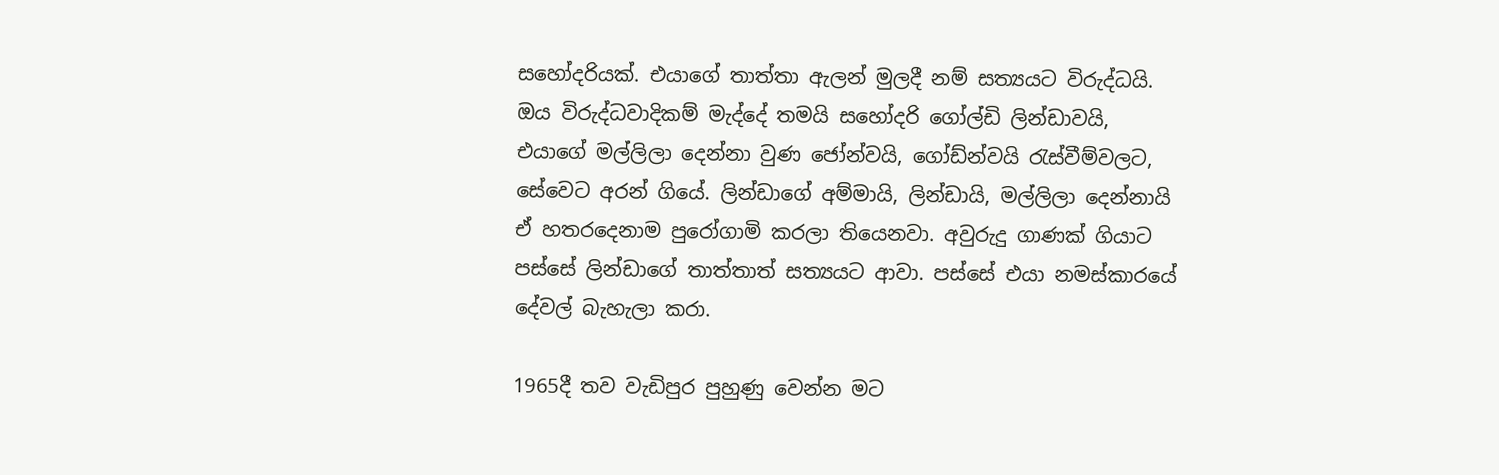සහෝදරියක්. එයාගේ තාත්තා ඇලන් මුලදී නම් සත්‍යයට විරුද්ධයි. ඔය විරුද්ධවාදිකම් මැද්දේ තමයි සහෝදරි ගෝල්ඩි ලින්ඩාවයි, එයාගේ මල්ලිලා දෙන්නා වුණ ජෝන්වයි, ගෝඩ්න්වයි රැස්වීම්වලට, සේවෙට අරන් ගියේ. ලින්ඩාගේ අම්මායි, ලින්ඩායි, මල්ලිලා දෙන්නායි ඒ හතරදෙනාම පුරෝගාමි කරලා තියෙනවා. අවුරුදු ගාණක් ගියාට පස්සේ ලින්ඩාගේ තාත්තාත් සත්‍යයට ආවා. පස්සේ එයා නමස්කාරයේ දේවල් බැහැලා කරා.

1965දී තව වැඩිපුර පුහුණු වෙන්න මට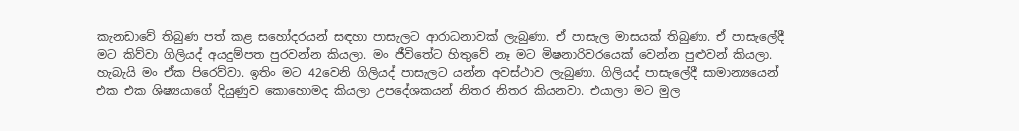කැනඩාවේ තිබුණ පත් කළ සහෝදරයන් සඳහා පාසැලට ආරාධනාවක් ලැබුණා. ඒ පාසැල මාසයක් තිබුණා. ඒ පාසැලේදී මට කිව්වා ගිලියද් අයදුම්පත පුරවන්න කියලා. මං ජීවිතේට හිතුවේ නෑ මට මිෂනාරිවරයෙක් වෙන්න පුළුවන් කියලා. හැබැයි මං ඒක පිරෙව්වා. ඉතිං මට 42වෙනි ගිලියද් පාසැලට යන්න අවස්ථාව ලැබුණා. ගිලියද් පාසැලේදී සාමාන්‍යයෙන් එක එක ශිෂ්‍යයාගේ දියුණුව කොහොමද කියලා උපදේශකයන් නිතර නිතර කියනවා. එයාලා මට මුල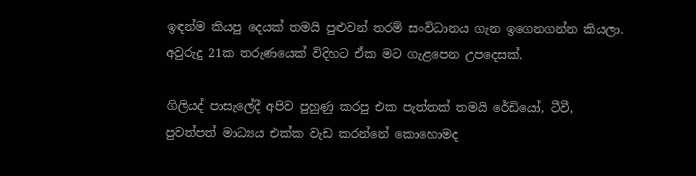ඉඳන්ම කියපු දෙයක් තමයි පුළුවන් තරම් සංවිධානය ගැන ඉගෙනගන්න කියලා. අවුරුදු 21ක තරුණයෙක් විදිහට ඒක මට ගැළපෙන උපදෙසක්.

ගිලියද් පාසැලේදී අපිව පුහුණු කරපු එක පැත්තක් තමයි රේඩියෝ, ටීවී, පුවත්පත් මාධ්‍යය එක්ක වැඩ කරන්නේ කොහොමද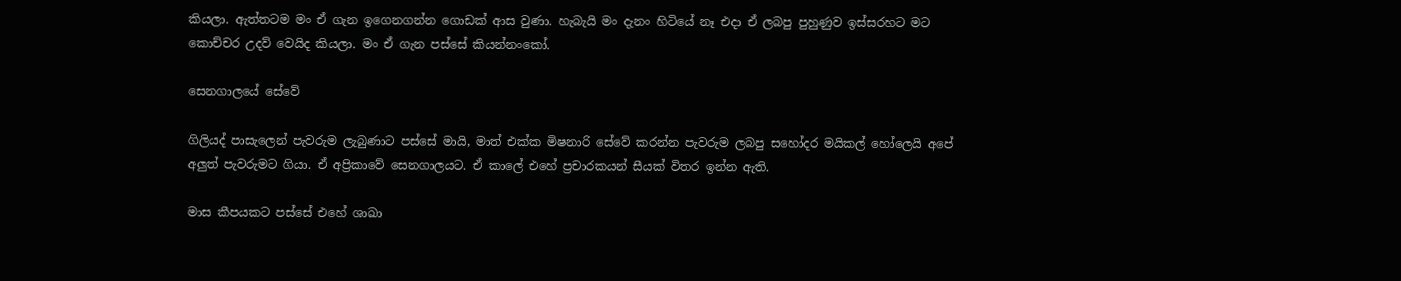කියලා. ඇත්තටම මං ඒ ගැන ඉගෙනගන්න ගොඩක් ආස වුණා. හැබැයි මං දැනං හිටියේ නෑ එදා ඒ ලබපු පුහුණුව ඉස්සරහට මට කොච්චර උදව් වෙයිද කියලා. මං ඒ ගැන පස්සේ කියන්නංකෝ.

සෙනගාලයේ සේවේ

ගිලියද් පාසැලෙන් පැවරුම ලැබුණාට පස්සේ මායි, මාත් එක්ක මිෂනාරි සේවේ කරන්න පැවරුම ලබපු සහෝදර මයිකල් හෝලෙයි අපේ අලුත් පැවරුමට ගියා. ඒ අප්‍රිකාවේ සෙනගාලයට. ඒ කාලේ එහේ ප්‍රචාරකයන් සීයක් විතර ඉන්න ඇති.

මාස කීපයකට පස්සේ එහේ ශාඛා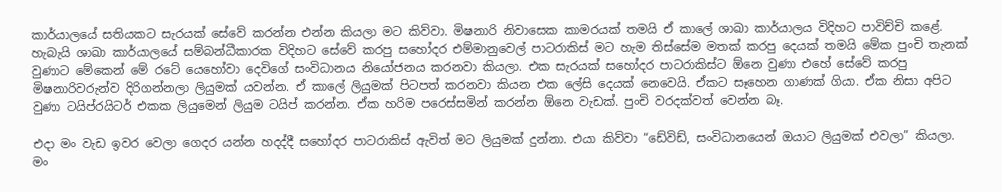කාර්යාලයේ සතියකට සැරයක් සේවේ කරන්න එන්න කියලා මට කිව්වා. මිෂනාරි නිවාසෙක කාමරයක් තමයි ඒ කාලේ ශාඛා කාර්යාලය විදිහට පාවිච්චි කළේ. හැබැයි ශාඛා කාර්යාලයේ සම්බන්ධීකාරක විදිහට සේවේ කරපු සහෝදර එම්මානුවෙල් පාටරාකිස් මට හැම තිස්සේම මතක් කරපු දෙයක් තමයි මේක පුංචි තැනක් වුණාට මේකෙන් මේ රටේ යෙහෝවා දෙවිගේ සංවිධානය නියෝජනය කරනවා කියලා. එක සැරයක් සහෝදර පාටරාකිස්ට ඕනෙ වුණා එහේ සේවේ කරපු මිෂනාරිවරුන්ව දිරිගන්නලා ලියුමක් යවන්න. ඒ කාලේ ලියුමක් පිටපත් කරනවා කියන එක ලේසි දෙයක් නෙවෙයි. ඒකට සෑහෙන ගාණක් ගියා. ඒක නිසා අපිට වුණා ටයිප්රයිටර් එකක ලියුමෙන් ලියුම ටයිප් කරන්න. ඒක හරිම පරෙස්සමින් කරන්න ඕනෙ වැඩක්. පුංචි වරදක්වත් වෙන්න බෑ.

එදා මං වැඩ ඉවර වෙලා ගෙදර යන්න හදද්දී සහෝදර පාටරාකිස් ඇවිත් මට ලියුමක් දුන්නා. එයා කිව්වා “ඩේවිඩ්, සංවිධානයෙන් ඔයාට ලියුමක් එවලා” කියලා. මං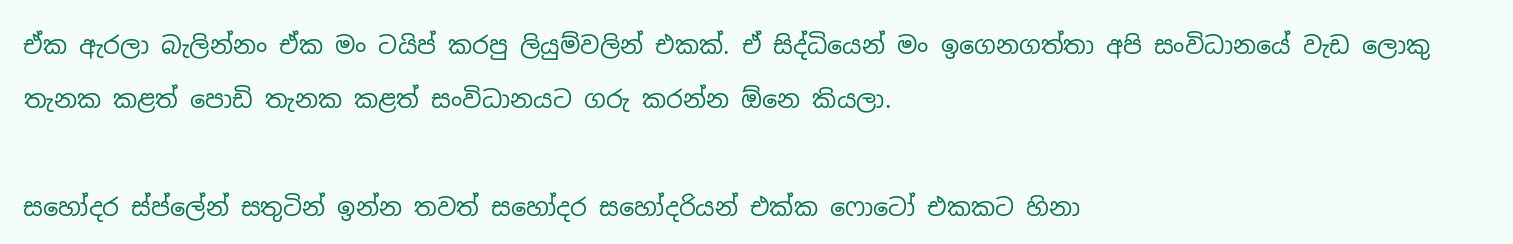ඒක ඇරලා බැලින්නං ඒක මං ටයිප් කරපු ලියුම්වලින් එකක්. ඒ සිද්ධියෙන් මං ඉගෙනගත්තා අපි සංවිධානයේ වැඩ ලොකු තැනක කළත් පොඩි තැනක කළත් සංවිධානයට ගරු කරන්න ඕනෙ කියලා.

සහෝදර ස්ප්ලේන් සතුටින් ඉන්න තවත් සහෝදර සහෝදරියන් එක්ක ෆොටෝ එකකට හිනා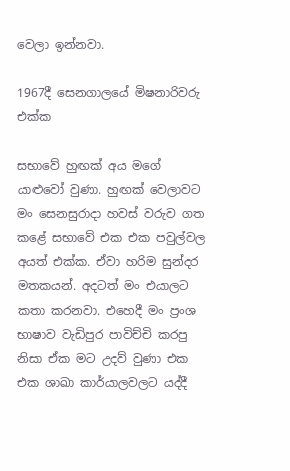වෙලා ඉන්නවා.

1967දී සෙනගාලයේ මිෂනාරිවරු එක්ක

සභාවේ හුඟක් අය මගේ යාළුවෝ වුණා. හුඟක් වෙලාවට මං සෙනසුරාදා හවස් වරුව ගත කළේ සභාවේ එක එක පවුල්වල අයත් එක්ක. ඒවා හරිම සුන්දර මතකයන්. අදටත් මං එයාලට කතා කරනවා. එහෙදී මං ප්‍රංශ භාෂාව වැඩිපුර පාවිච්චි කරපු නිසා ඒක මට උදව් වුණා එක එක ශාඛා කාර්යාලවලට යද්දී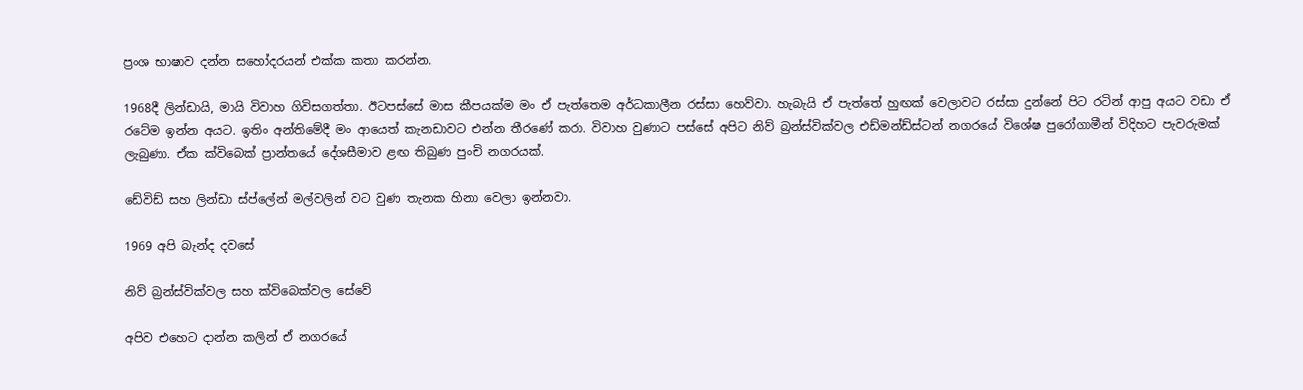ප්‍රංශ භාෂාව දන්න සහෝදරයන් එක්ක කතා කරන්න.

1968දී ලින්ඩායි, මායි විවාහ ගිවිසගත්තා. ඊටපස්සේ මාස කීපයක්ම මං ඒ පැත්තෙම අර්ධකාලීන රස්සා හෙව්වා. හැබැයි ඒ පැත්තේ හුඟක් වෙලාවට රස්සා දුන්නේ පිට රටින් ආපු අයට වඩා ඒ රටේම ඉන්න අයට. ඉතිං අන්තිමේදී මං ආයෙත් කැනඩාවට එන්න තීරණේ කරා. විවාහ වුණාට පස්සේ අපිට නිව් බ්‍රන්ස්වික්වල එඩ්මන්ඩ්ස්ටන් නගරයේ විශේෂ පුරෝගාමීන් විදිහට පැවරුමක් ලැබුණා. ඒක ක්විබෙක් ප්‍රාන්තයේ දේශසීමාව ළඟ තිබුණ පුංචි නගරයක්.

ඩේවිඩ් සහ ලින්ඩා ස්ප්ලේන් මල්වලින් වට වුණ තැනක හිනා වෙලා ඉන්නවා.

1969 අපි බැන්ද දවසේ

නිව් බ්‍රන්ස්වික්වල සහ ක්විබෙක්වල සේවේ

අපිව එහෙට දාන්න කලින් ඒ නගරයේ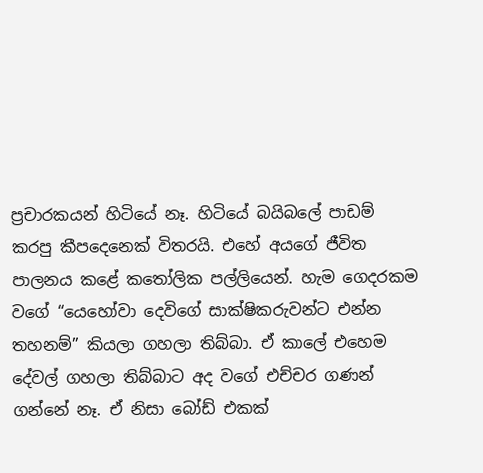ප්‍රචාරකයන් හිටියේ නෑ. හිටියේ බයිබලේ පාඩම් කරපු කීපදෙනෙක් විතරයි. එහේ අයගේ ජීවිත පාලනය කළේ කතෝලික පල්ලියෙන්. හැම ගෙදරකම වගේ “යෙහෝවා දෙවිගේ සාක්ෂිකරුවන්ට එන්න තහනම්” කියලා ගහලා තිබ්බා. ඒ කාලේ එහෙම දේවල් ගහලා තිබ්බාට අද වගේ එච්චර ගණන් ගන්නේ නෑ. ඒ නිසා බෝඩ් එකක්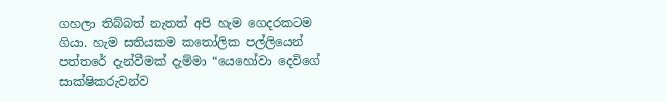ගහලා තිබ්බත් නැතත් අපි හැම ගෙදරකටම ගියා. හැම සතියකම කතෝලික පල්ලියෙන් පත්තරේ දැන්වීමක් දැම්මා “යෙහෝවා දෙවිගේ සාක්ෂිකරුවන්ව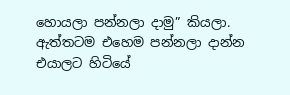හොයලා පන්නලා දාමු” කියලා. ඇත්තටම එහෙම පන්නලා දාන්න එයාලට හිටියේ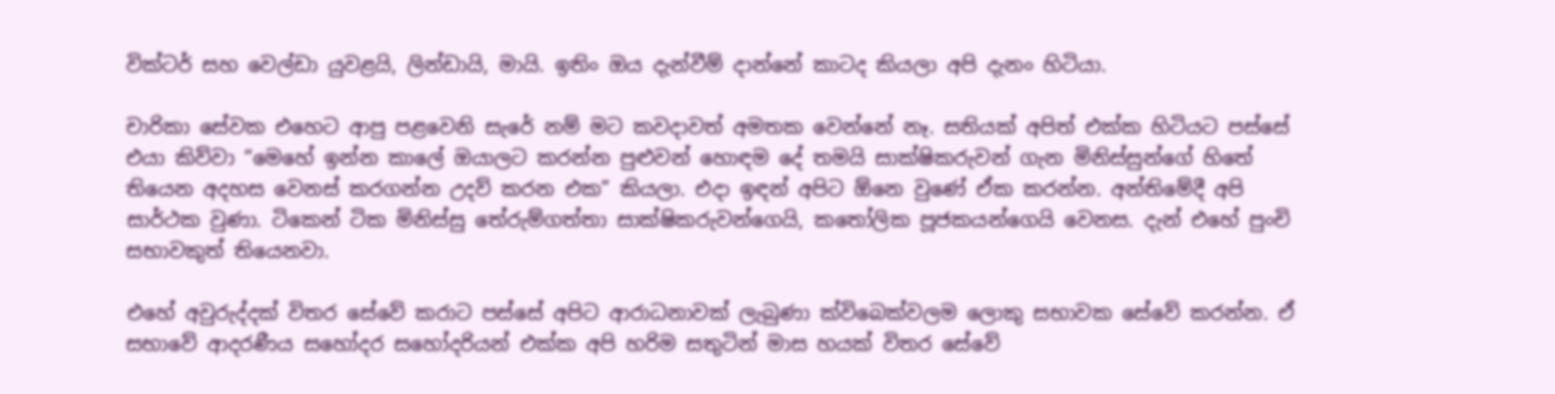වික්ටර් සහ වෙල්ඩා යුවළයි, ලින්ඩායි, මායි. ඉතිං ඔය දැන්වීම් දාන්නේ කාටද කියලා අපි දැනං හිටියා.

චාරිකා සේවක එහෙට ආපු පළවෙනි සැරේ නම් මට කවදාවත් අමතක වෙන්නේ නෑ. සතියක් අපිත් එක්ක හිටියට පස්සේ එයා කිව්වා “මෙහේ ඉන්න කාලේ ඔයාලට කරන්න පුළුවන් හොඳම දේ තමයි සාක්ෂිකරුවන් ගැන මිනිස්සුන්ගේ හිතේ තියෙන අදහස වෙනස් කරගන්න උදව් කරන එක” කියලා. එදා ඉඳන් අපිට ඕනෙ වුණේ ඒක කරන්න. අන්තිමේදී අපි සාර්ථක වුණා. ටිකෙන් ටික මිනිස්සු තේරුම්ගත්තා සාක්ෂිකරුවන්ගෙයි, කතෝලික පූජකයන්ගෙයි වෙනස. දැන් එහේ පුංචි සභාවකුත් තියෙනවා.

එහේ අවුරුද්දක් විතර සේවේ කරාට පස්සේ අපිට ආරාධනාවක් ලැබුණා ක්විබෙක්වලම ලොකු සභාවක සේවේ කරන්න. ඒ සභාවේ ආදරණීය සහෝදර සහෝදරියන් එක්ක අපි හරිම සතුටින් මාස හයක් විතර සේවේ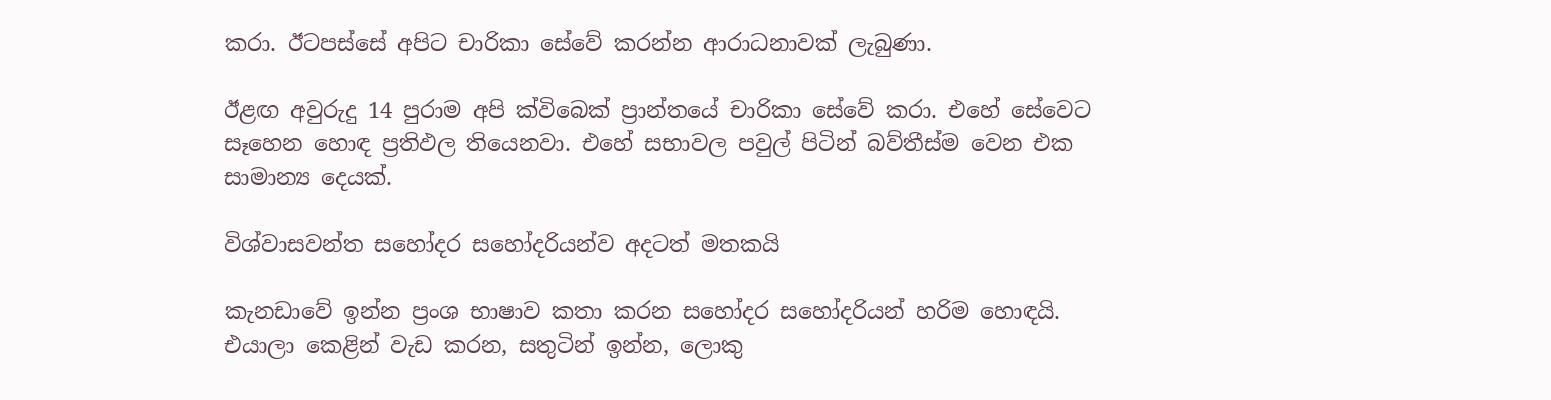කරා. ඊටපස්සේ අපිට චාරිකා සේවේ කරන්න ආරාධනාවක් ලැබුණා.

ඊළඟ අවුරුදු 14 පුරාම අපි ක්විබෙක් ප්‍රාන්තයේ චාරිකා සේවේ කරා. එහේ සේවෙට සෑහෙන හොඳ ප්‍රතිඵල තියෙනවා. එහේ සභාවල පවුල් පිටින් බව්තීස්ම වෙන එක සාමාන්‍ය දෙයක්.

විශ්වාසවන්ත සහෝදර සහෝදරියන්ව අදටත් මතකයි

කැනඩාවේ ඉන්න ප්‍රංශ භාෂාව කතා කරන සහෝදර සහෝදරියන් හරිම හොඳයි. එයාලා කෙළින් වැඩ කරන, සතුටින් ඉන්න, ලොකු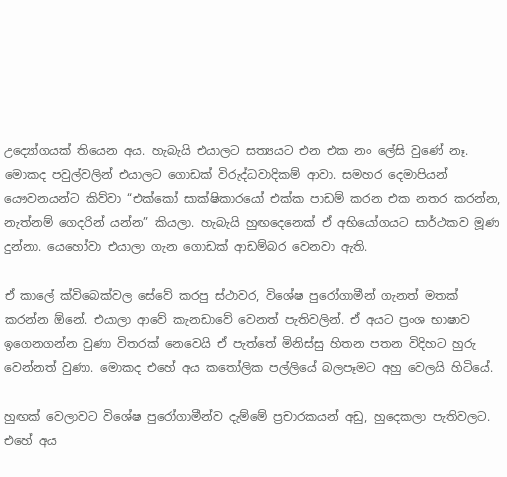උද්‍යෝගයක් තියෙන අය. හැබැයි එයාලට සත්‍යයට එන එක නං ලේසි වුණේ නෑ. මොකද පවුල්වලින් එයාලට ගොඩක් විරුද්ධවාදිකම් ආවා. සමහර දෙමාපියන් යෞවනයන්ට කිව්වා “එක්කෝ සාක්ෂිකාරයෝ එක්ක පාඩම් කරන එක නතර කරන්න, නැත්නම් ගෙදරින් යන්න” කියලා. හැබැයි හුඟදෙනෙක් ඒ අභියෝගයට සාර්ථකව මූණ දුන්නා. යෙහෝවා එයාලා ගැන ගොඩක් ආඩම්බර වෙනවා ඇති.

ඒ කාලේ ක්විබෙක්වල සේවේ කරපු ස්ථාවර, විශේෂ පුරෝගාමීන් ගැනත් මතක් කරන්න ඕනේ. එයාලා ආවේ කැනඩාවේ වෙනත් පැතිවලින්. ඒ අයට ප්‍රංශ භාෂාව ඉගෙනගන්න වුණා විතරක් නෙවෙයි ඒ පැත්තේ මිනිස්සු හිතන පතන විදිහට හුරු වෙන්නත් වුණා. මොකද එහේ අය කතෝලික පල්ලියේ බලපෑමට අහු වෙලයි හිටියේ.

හුඟක් වෙලාවට විශේෂ පුරෝගාමීන්ව දැම්මේ ප්‍රචාරකයන් අඩු, හුදෙකලා පැතිවලට. එහේ අය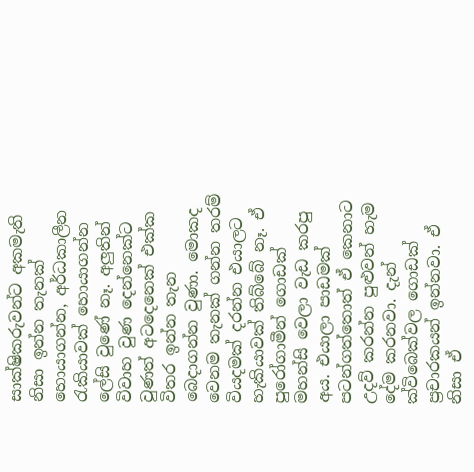සාක්ෂිකරුවන්ට අකමැති නිසා ඉන්න තැනක් හොයාගන්න, අර්ධකාලීන රැකියාවක් හොයාගන්න ලේසි වුණේ නෑ. අලුතින් විවාහ වුණ දෙන්නෙක්ට වුණත් අටදෙනෙක් එක්ක විතර ඉන්න තැන බෙදාගන්න වුණා. මොකද වෙනම තැනක් ගන්න තරම් වියදමක් දරන්න එයාලට හැකියාවක් තිබ්බේ නෑ. ඒ පුරෝගාමීන් ගොඩක් මහන්සි වෙලා වැඩ කරපු අය. එයාලා පාඩමක් පටන්ගත්තොත් ඒ කෙනාට උදව් කරන්න පුළුවන් හැම දේම කරනවා. දැන් ක්විබෙක්වල ගොඩක් ප්‍රචාරකයන් ඉන්නවා. ඒ නිසා ඒ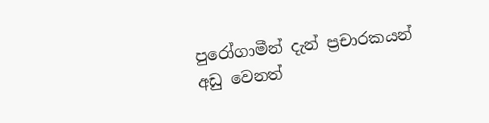පුරෝගාමීන් දැන් ප්‍රචාරකයන් අඩු වෙනත්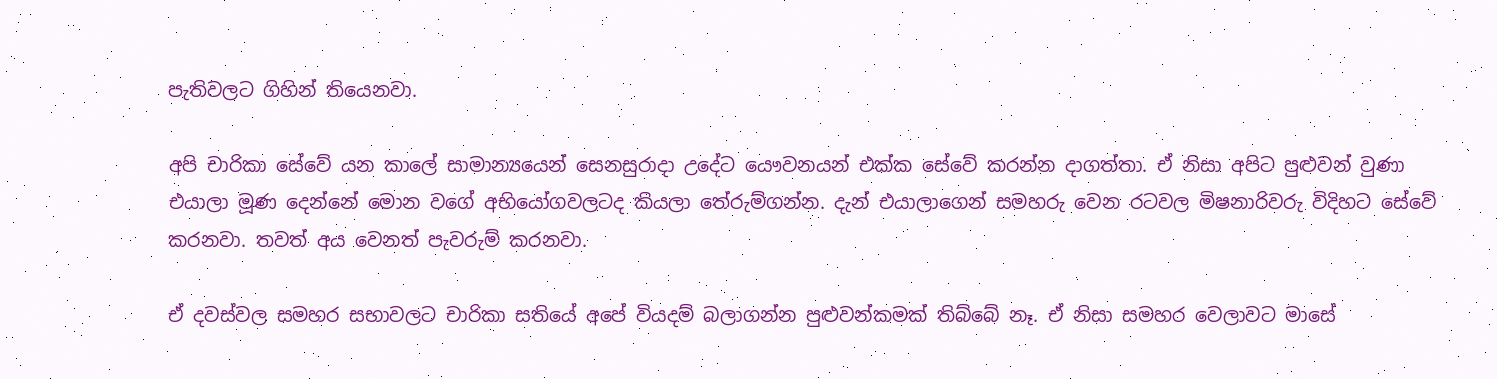පැතිවලට ගිහින් තියෙනවා.

අපි චාරිකා සේවේ යන කාලේ සාමාන්‍යයෙන් සෙනසුරාදා උදේට යෞවනයන් එක්ක සේවේ කරන්න දාගත්තා. ඒ නිසා අපිට පුළුවන් වුණා එයාලා මූණ දෙන්නේ මොන වගේ අභියෝගවලටද කියලා තේරුම්ගන්න. දැන් එයාලාගෙන් සමහරු වෙන රටවල මිෂනාරිවරු විදිහට සේවේ කරනවා. තවත් අය වෙනත් පැවරුම් කරනවා.

ඒ දවස්වල සමහර සභාවලට චාරිකා සතියේ අපේ වියදම් බලාගන්න පුළුවන්කමක් තිබ්බේ නෑ. ඒ නිසා සමහර වෙලාවට මාසේ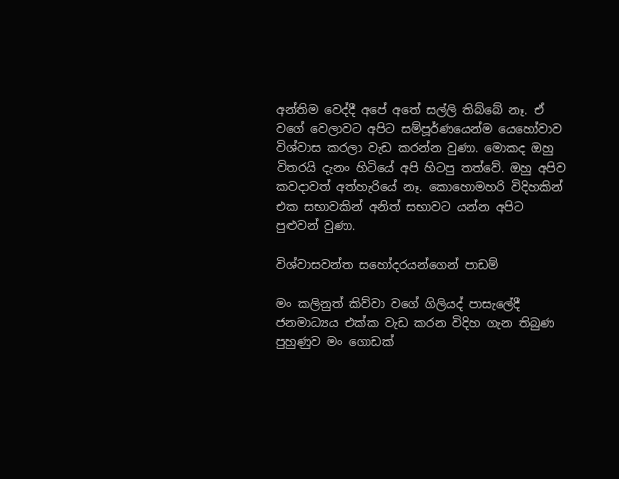අන්තිම වෙද්දී අපේ අතේ සල්ලි තිබ්බේ නෑ. ඒ වගේ වෙලාවට අපිට සම්පූර්ණයෙන්ම යෙහෝවාව විශ්වාස කරලා වැඩ කරන්න වුණා. මොකද ඔහු විතරයි දැනං හිටියේ අපි හිටපු තත්වේ. ඔහු අපිව කවදාවත් අත්හැරියේ නෑ. කොහොමහරි විදිහකින් එක සභාවකින් අනිත් සභාවට යන්න අපිට පුළුවන් වුණා.

විශ්වාසවන්ත සහෝදරයන්ගෙන් පාඩම්

මං කලිනුත් කිව්වා වගේ ගිලියද් පාසැලේදී ජනමාධ්‍යය එක්ක වැඩ කරන විදිහ ගැන තිබුණ පුහුණුව මං ගොඩක්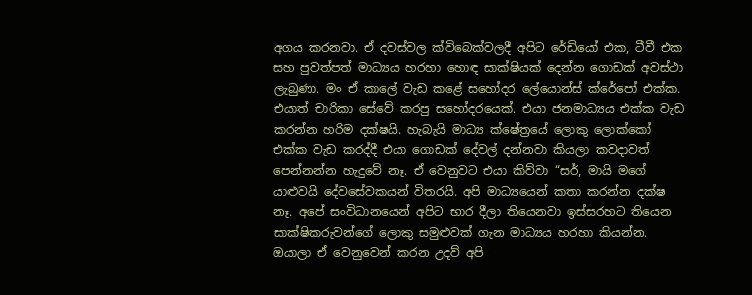අගය කරනවා. ඒ දවස්වල ක්විබෙක්වලදී අපිට රේඩියෝ එක, ටීවී එක සහ පුවත්පත් මාධ්‍යය හරහා හොඳ සාක්ෂියක් දෙන්න ගොඩක් අවස්ථා ලැබුණා. මං ඒ කාලේ වැඩ කළේ සහෝදර ලේයොන්ස් ක්රේපෝ එක්ක. එයාත් චාරිකා සේවේ කරපු සහෝදරයෙක්. එයා ජනමාධ්‍යය එක්ක වැඩ කරන්න හරිම දක්ෂයි. හැබැයි මාධ්‍ය ක්ෂේත්‍රයේ ලොකු ලොක්කෝ එක්ක වැඩ කරද්දී එයා ගොඩක් දේවල් දන්නවා කියලා කවදාවත් පෙන්නන්න හැදුවේ නෑ. ඒ වෙනුවට එයා කිව්වා “සර්, මායි මගේ යාළුවයි දේවසේවකයන් විතරයි. අපි මාධ්‍යයෙන් කතා කරන්න දක්ෂ නෑ. අපේ සංවිධානයෙන් අපිට භාර දීලා තියෙනවා ඉස්සරහට තියෙන සාක්ෂිකරුවන්ගේ ලොකු සමුළුවක් ගැන මාධ්‍යය හරහා කියන්න. ඔයාලා ඒ වෙනුවෙන් කරන උදව් අපි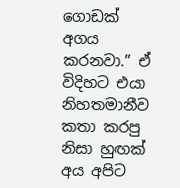ගොඩක් අගය කරනවා.” ඒ විදිහට එයා නිහතමානීව කතා කරපු නිසා හුඟක් අය අපිට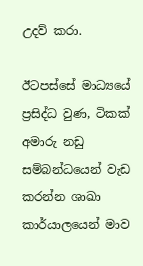උදව් කරා.

ඊටපස්සේ මාධ්‍යයේ ප්‍රසිද්ධ වුණ, ටිකක් අමාරු නඩු සම්බන්ධයෙන් වැඩ කරන්න ශාඛා කාර්යාලයෙන් මාව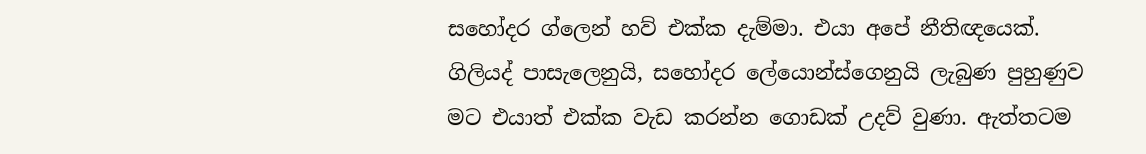සහෝදර ග්ලෙන් හව් එක්ක දැම්මා. එයා අපේ නීතිඥයෙක්. ගිලියද් පාසැලෙනුයි, සහෝදර ලේයොන්ස්ගෙනුයි ලැබුණ පුහුණුව මට එයාත් එක්ක වැඩ කරන්න ගොඩක් උදව් වුණා. ඇත්තටම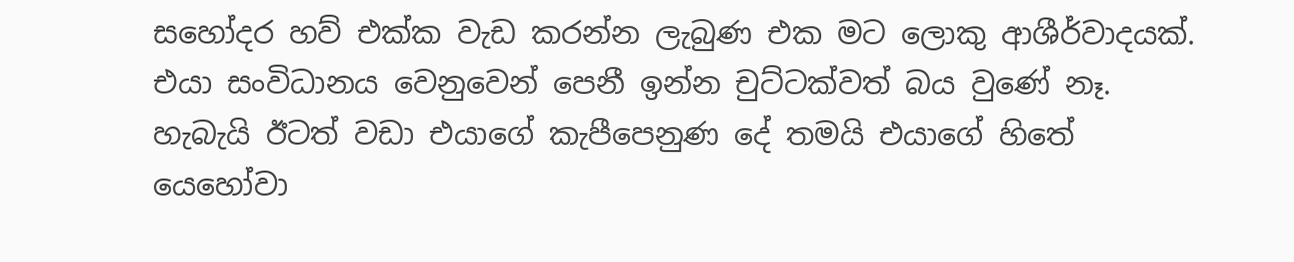සහෝදර හව් එක්ක වැඩ කරන්න ලැබුණ එක මට ලොකු ආශීර්වාදයක්. එයා සංවිධානය වෙනුවෙන් පෙනී ඉන්න චුට්ටක්වත් බය වුණේ නෑ. හැබැයි ඊටත් වඩා එයාගේ කැපීපෙනුණ දේ තමයි එයාගේ හිතේ යෙහෝවා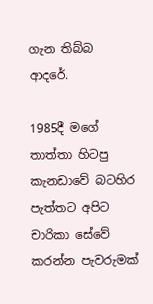ගැන තිබ්බ ආදරේ.

1985දී මගේ තාත්තා හිටපු කැනඩාවේ බටහිර පැත්තට අපිට චාරිකා සේවේ කරන්න පැවරුමක්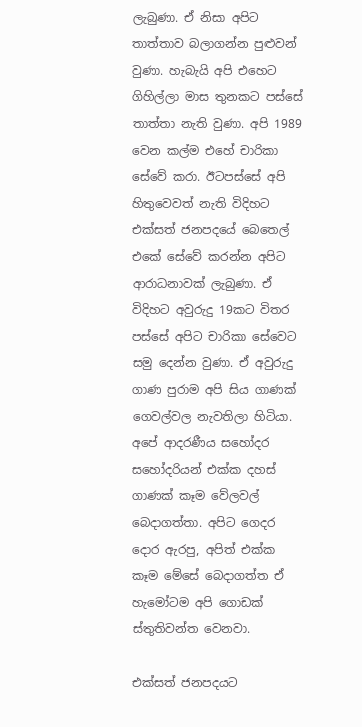ලැබුණා. ඒ නිසා අපිට තාත්තාව බලාගන්න පුළුවන් වුණා. හැබැයි අපි එහෙට ගිහිල්ලා මාස තුනකට පස්සේ තාත්තා නැති වුණා. අපි 1989 වෙන කල්ම එහේ චාරිකා සේවේ කරා. ඊටපස්සේ අපි හිතුවෙවත් නැති විදිහට එක්සත් ජනපදයේ බෙතෙල් එකේ සේවේ කරන්න අපිට ආරාධනාවක් ලැබුණා. ඒ විදිහට අවුරුදු 19කට විතර පස්සේ අපිට චාරිකා සේවෙට සමු දෙන්න වුණා. ඒ අවුරුදු ගාණ පුරාම අපි සිය ගාණක් ගෙවල්වල නැවතිලා හිටියා. අපේ ආදරණීය සහෝදර සහෝදරියන් එක්ක දහස් ගාණක් කෑම වේලවල් බෙදාගත්තා. අපිට ගෙදර දොර ඇරපු, අපිත් එක්ක කෑම මේසේ බෙදාගත්ත ඒ හැමෝටම අපි ගොඩක් ස්තුතිවන්ත වෙනවා.

එක්සත් ජනපදයට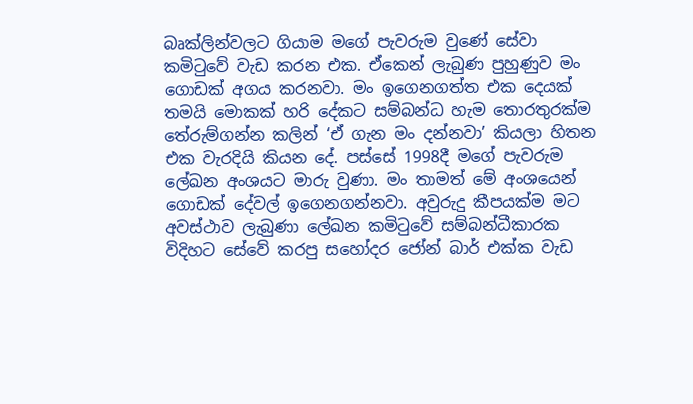බෘක්ලින්වලට ගියාම මගේ පැවරුම වුණේ සේවා කමිටුවේ වැඩ කරන එක. ඒකෙන් ලැබුණ පුහුණුව මං ගොඩක් අගය කරනවා. මං ඉගෙනගත්ත එක දෙයක් තමයි මොකක් හරි දේකට සම්බන්ධ හැම තොරතුරක්ම තේරුම්ගන්න කලින් ‘ඒ ගැන මං දන්නවා’ කියලා හිතන එක වැරදියි කියන දේ. පස්සේ 1998දී මගේ පැවරුම ලේඛන අංශයට මාරු වුණා. මං තාමත් මේ අංශයෙන් ගොඩක් දේවල් ඉගෙනගන්නවා. අවුරුදු කීපයක්ම මට අවස්ථාව ලැබුණා ලේඛන කමිටුවේ සම්බන්ධීකාරක විදිහට සේවේ කරපු සහෝදර ජෝන් බාර් එක්ක වැඩ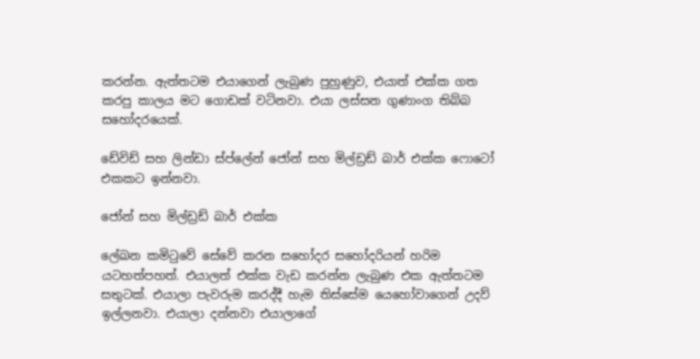කරන්න. ඇත්තටම එයාගෙන් ලැබුණ පුහුණුව, එයාත් එක්ක ගත කරපු කාලය මට ගොඩක් වටිනවා. එයා ලස්සන ගුණාංග තිබ්බ සහෝදරයෙක්.

ඩේවිඩ් සහ ලින්ඩා ස්ප්ලේන් ජෝන් සහ මිල්ඩ්‍රඩ් බාර් එක්ක ෆොටෝ එකකට ඉන්නවා.

ජෝන් සහ මිල්ඩ්‍රඩ් බාර් එක්ක

ලේඛන කමිටුවේ සේවේ කරන සහෝදර සහෝදරියන් හරිම යටහත්පහත්. එයාලත් එක්ක වැඩ කරන්න ලැබුණ එක ඇත්තටම සතුටක්. එයාලා පැවරුම කරද්දී හැම තිස්සේම යෙහෝවාගෙන් උදව් ඉල්ලනවා. එයාලා දන්නවා එයාලාගේ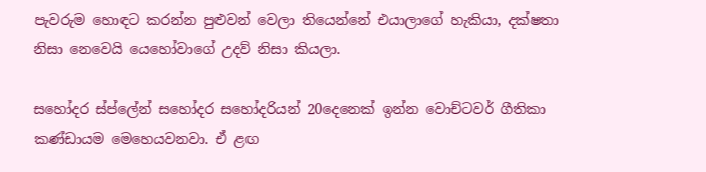පැවරුම හොඳට කරන්න පුළුවන් වෙලා තියෙන්නේ එයාලාගේ හැකියා, දක්ෂතා නිසා නෙවෙයි යෙහෝවාගේ උදව් නිසා කියලා.

සහෝදර ස්ප්ලේන් සහෝදර සහෝදරියන් 20දෙනෙක් ඉන්න වොච්ටවර් ගීතිකා කණ්ඩායම මෙහෙයවනවා. ඒ ළඟ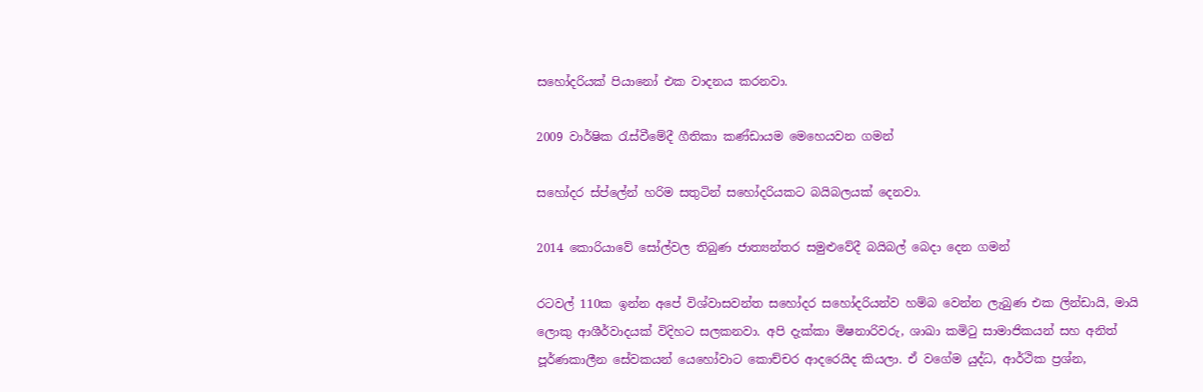සහෝදරියක් පියානෝ එක වාදනය කරනවා.

2009 වාර්ෂික රැස්වීමේදී ගීතිකා කණ්ඩායම මෙහෙයවන ගමන්

සහෝදර ස්ප්ලේන් හරිම සතුටින් සහෝදරියකට බයිබලයක් දෙනවා.

2014 කොරියාවේ සෝල්වල තිබුණ ජාත්‍යන්තර සමුළුවේදී බයිබල් බෙදා දෙන ගමන්

රටවල් 110ක ඉන්න අපේ විශ්වාසවන්ත සහෝදර සහෝදරියන්ව හම්බ වෙන්න ලැබුණ එක ලින්ඩායි, මායි ලොකු ආශීර්වාදයක් විදිහට සලකනවා. අපි දැක්කා මිෂනාරිවරු, ශාඛා කමිටු සාමාජිකයන් සහ අනිත් පූර්ණකාලීන සේවකයන් යෙහෝවාට කොච්චර ආදරෙයිද කියලා. ඒ වගේම යුද්ධ, ආර්ථික ප්‍රශ්න,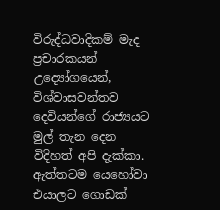විරුද්ධවාදිකම් මැද ප්‍රචාරකයන් උද්‍යෝගයෙන්, විශ්වාසවන්තව දෙවියන්ගේ රාජ්‍යයට මුල් තැන දෙන විදිහත් අපි දැක්කා. ඇත්තටම යෙහෝවා එයාලට ගොඩක්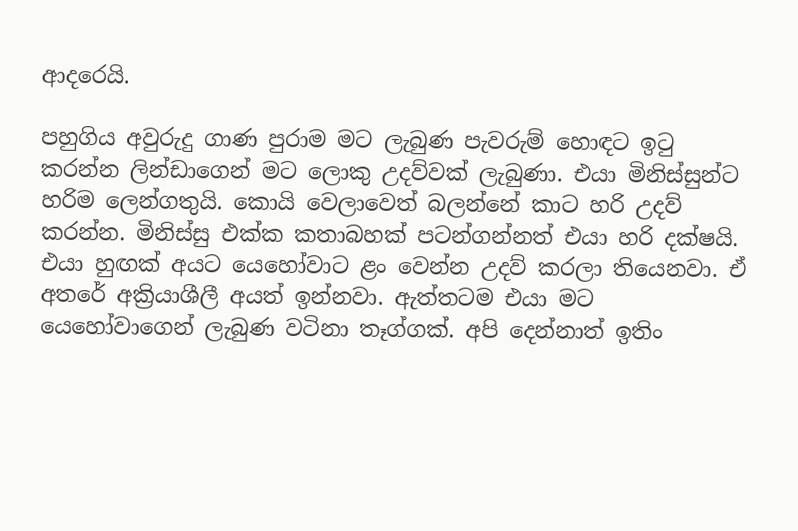ආදරෙයි.

පහුගිය අවුරුදු ගාණ පුරාම මට ලැබුණ පැවරුම් හොඳට ඉටු කරන්න ලින්ඩාගෙන් මට ලොකු උදව්වක් ලැබුණා. එයා මිනිස්සුන්ට හරිම ලෙන්ගතුයි. කොයි වෙලාවෙත් බලන්නේ කාට හරි උදව් කරන්න. මිනිස්සු එක්ක කතාබහක් පටන්ගන්නත් එයා හරි දක්ෂයි. එයා හුඟක් අයට යෙහෝවාට ළං වෙන්න උදව් කරලා තියෙනවා. ඒ අතරේ අක්‍රියාශීලී අයත් ඉන්නවා. ඇත්තටම එයා මට යෙහෝවාගෙන් ලැබුණ වටිනා තෑග්ගක්. අපි දෙන්නාත් ඉතිං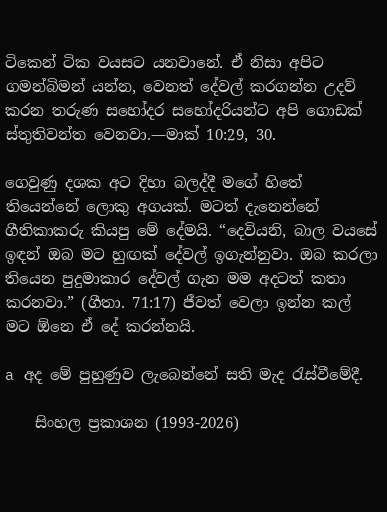ටිකෙන් ටික වයසට යනවානේ. ඒ නිසා අපිට ගමන්බිමන් යන්න, වෙනත් දේවල් කරගන්න උදව් කරන තරුණ සහෝදර සහෝදරියන්ට අපි ගොඩක් ස්තුතිවන්ත වෙනවා.—මාක් 10:29, 30.

ගෙවුණු දශක අට දිහා බලද්දී මගේ හිතේ තියෙන්නේ ලොකු අගයක්. මටත් දැනෙන්නේ ගීතිකාකරු කියපු මේ දේමයි. “දෙවියනි, බාල වයසේ ඉඳන් ඔබ මට හුඟක් දේවල් ඉගැන්නුවා. ඔබ කරලා තියෙන පුදුමාකාර දේවල් ගැන මම අදටත් කතා කරනවා.” (ගීතා. 71:17) ජීවත් වෙලා ඉන්න කල් මට ඕනෙ ඒ දේ කරන්නයි.

a අද මේ පුහුණුව ලැබෙන්නේ සති මැද රැස්වීමේදී.

    සිංහල ප්‍රකාශන (1993-2026)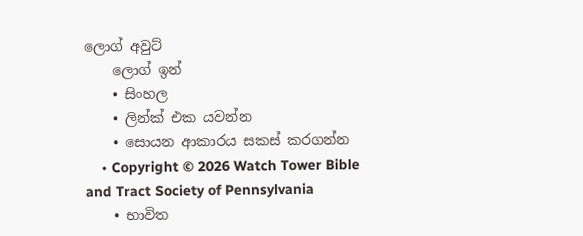ලොග් අවුට්
    ලොග් ඉන්
    • සිංහල
    • ලින්ක් එක යවන්න
    • සොයන ආකාරය සකස් කරගන්න
    • Copyright © 2026 Watch Tower Bible and Tract Society of Pennsylvania
    • භාවිත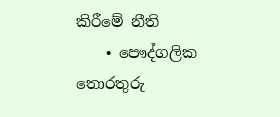කිරීමේ නීති
    • පෞද්ගලික තොරතුරු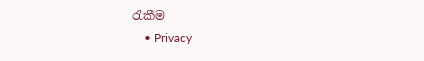රැකීම
    • Privacy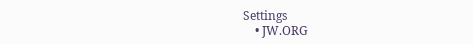Settings
    • JW.ORG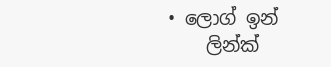• ලොග් ඉන්
    ලින්ක්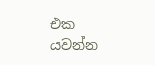එක යවන්න